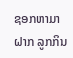ຊອກຫາມາຝາກ ລູກກິນ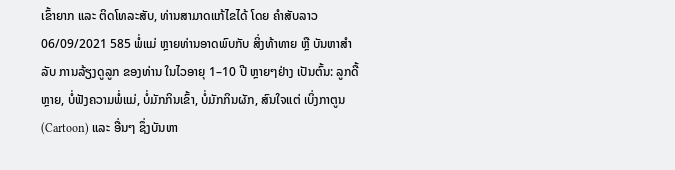ເຂົ້າຍາກ ແລະ ຕິດໂທລະສັບ, ທ່ານສາມາດແກ້ໄຂໄດ້ ໂດຍ ຄໍາສັບລາວ 06/09/2021 585 ພໍ່ແມ່ ຫຼາຍທ່ານອາດພົບກັບ ສິ່ງທ້າທາຍ ຫຼື ບັນຫາສຳລັບ ການລ້ຽງດູລູກ ຂອງທ່ານ ໃນໄວອາຍຸ 1–10 ປີ ຫຼາຍໆຢ່າງ ເປັນຕົ້ນ: ລູກດື້ຫຼາຍ, ບໍ່ຟັງຄວາມພໍ່ແມ່, ບໍ່ມັກກິນເຂົ້າ, ບໍ່ມັກກິນຜັກ, ສົນໃຈແຕ່ ເບິ່ງກາຕູນ (Cartoon) ແລະ ອື່ນໆ ຊຶ່ງບັນຫາ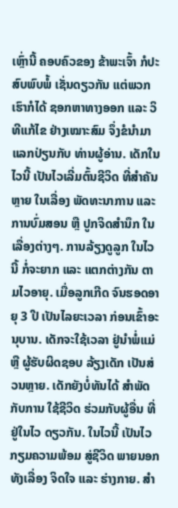ເຫຼົ່ານີ້ ຄອບຄົວຂອງ ຂ້າພະເຈົ້າ ກໍປະສົບພົບພໍ້ ເຊັ່ນດຽວກັນ ແຕ່ພວກເຮົາກໍໄດ້ ຊອກຫາທາງອອກ ແລະ ວິທີແກ້ໄຂ ຢ່າງເໝາະສົມ ຈຶ່ງຂໍນຳມາ ແລກປ່ຽນກັບ ທ່ານຜູ້ອ່ານ. ເດັກໃນໄວນີ້ ເປັນໄວເລີ່ມຕົ້ນຊີວິດ ທີ່ສຳຄັນຫຼາຍ ໃນເລື່ອງ ພັດທະນາການ ແລະ ການບົ່ມສອນ ຫຼື ປູກຈິດສຳນຶກ ໃນເລື່ອງຕ່າງໆ. ການລ້ຽງດູລູກ ໃນໄວນີ້ ກໍ່ຈະຍາກ ແລະ ແຕກຕ່າງກັນ ຕາມໄວອາຍຸ. ເມື່ອລູກເກີດ ຈົນຮອດອາຍຸ 3 ປີ ເປັນໄລຍະເວລາ ກ່ອນເຂົ້າອະນຸບານ. ເດັກຈະໃຊ້ເວລາ ຢູ່ນຳພໍ່ແມ່ ຫຼື ຜູ້ຮັບຜິດຊອບ ລ້ຽງເດັກ ເປັນສ່ວນຫຼາຍ. ເດັກຍັງບໍ່ທັນໄດ້ ສຳພັດກັບການ ໃຊ້ຊີວິດ ຮ່ວມກັບຜູ້ອື່ນ ທີ່ຢູ່ໃນໄວ ດຽວກັນ. ໃນໄວນີ້ ເປັນໄວ ກຽມຄວາມພ້ອມ ສູ່ຊີວິດ ພາຍນອກ ທັງເລື່ອງ ຈິດໃຈ ແລະ ຮ່າງກາຍ. ສຳ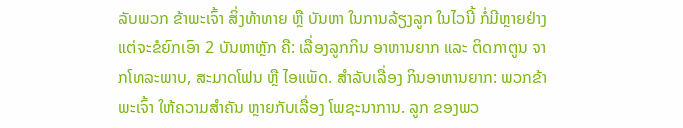ລັບພວກ ຂ້າພະເຈົ້າ ສິ່ງທ້າທາຍ ຫຼື ບັນຫາ ໃນການລ້ຽງລູກ ໃນໄວນີ້ ກໍ່ມີຫຼາຍຢ່າງ ແຕ່ຈະຂໍຍົກເອົາ 2 ບັນຫາຫຼັກ ຄື: ເລື່ອງລູກກິນ ອາຫານຍາກ ແລະ ຕິດກາຕູນ ຈາກໂທລະພາບ, ສະມາດໂຟນ ຫຼື ໄອແພັດ. ສຳລັບເລື່ອງ ກິນອາຫານຍາກ: ພວກຂ້າພະເຈົ້າ ໃຫ້ຄວາມສຳຄັນ ຫຼາຍກັບເລື່ອງ ໂພຊະນາການ. ລູກ ຂອງພວ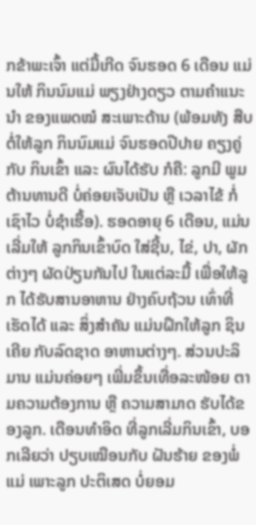ກຂ້າພະເຈົ້າ ແຕ່ມື້ເກີດ ຈົນຮອດ 6 ເດືອນ ແມ່ນໃຫ້ ກິນນົມແມ່ ພຽງຢ່າງດຽວ ຕາມຄຳແນະນຳ ຂອງແພດໝໍ ສະເພາະດ້ານ (ພ້ອມທັງ ສືບຕໍ່ໃຫ້ລູກ ກິນນົມແມ່ ຈົນຮອດປີປາຍ ຄຽງຄູ່ກັບ ກິນເຂົ້າ ແລະ ຜົນໄດ້ຮັບ ກໍຄື: ລູກມີ ພູມຕ້ານທານດີ ບໍ່ຄ່ອຍເຈັບເປັນ ຫຼື ເວລາໄຂ້ ກໍ່ເຊົາໄວ ບໍ່ຊໍາເຮື້ອ). ຮອດອາຍຸ 6 ເດືອນ, ແມ່ນເລີ່ມໃຫ້ ລູກກິນເຂົ້າບົດ ໃສ່ຊີ້ນ, ໄຂ່, ປາ, ຜັກຕ່າງໆ ຜັດປ່ຽນກັນໄປ ໃນແຕ່ລະມື້ ເພື່ອໃຫ້ລູກ ໄດ້ຮັບສານອາຫານ ຢ່າງຄົບຖ້ວນ ເທົ່າທີ່ເຮັດໄດ້ ແລະ ສິ່ງສຳຄັນ ແມ່ນຝຶກໃຫ້ລູກ ຊິນເຄີຍ ກັບລົດຊາດ ອາຫານຕ່າງໆ. ສ່ວນປະລິມານ ແມ່ນຄ່ອຍໆ ເພີ່ມຂຶ້ນເທື່ອລະໜ້ອຍ ຕາມຄວາມຕ້ອງການ ຫຼື ຄວາມສາມາດ ຮັບໄດ້ຂອງລູກ. ເດືອນທຳອິດ ທີ່ລູກເລີ່ມກິນເຂົ້າ, ບອກເລີຍວ່າ ປຽບເໝືອນກັບ ຝັນຮ້າຍ ຂອງພໍ່ແມ່ ເພາະລູກ ປະຕິເສດ ບໍ່ຍອມ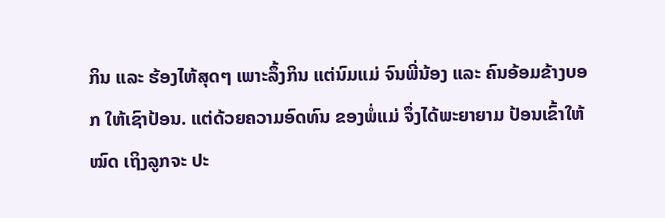ກິນ ແລະ ຮ້ອງໄຫ້ສຸດໆ ເພາະລຶ້ງກິນ ແຕ່ນົມແມ່ ຈົນພີ່ນ້ອງ ແລະ ຄົນອ້ອມຂ້າງບອກ ໃຫ້ເຊົາປ້ອນ. ແຕ່ດ້ວຍຄວາມອົດທົນ ຂອງພໍ່ແມ່ ຈຶ່ງໄດ້ພະຍາຍາມ ປ້ອນເຂົ້າໃຫ້ໝົດ ເຖິງລູກຈະ ປະ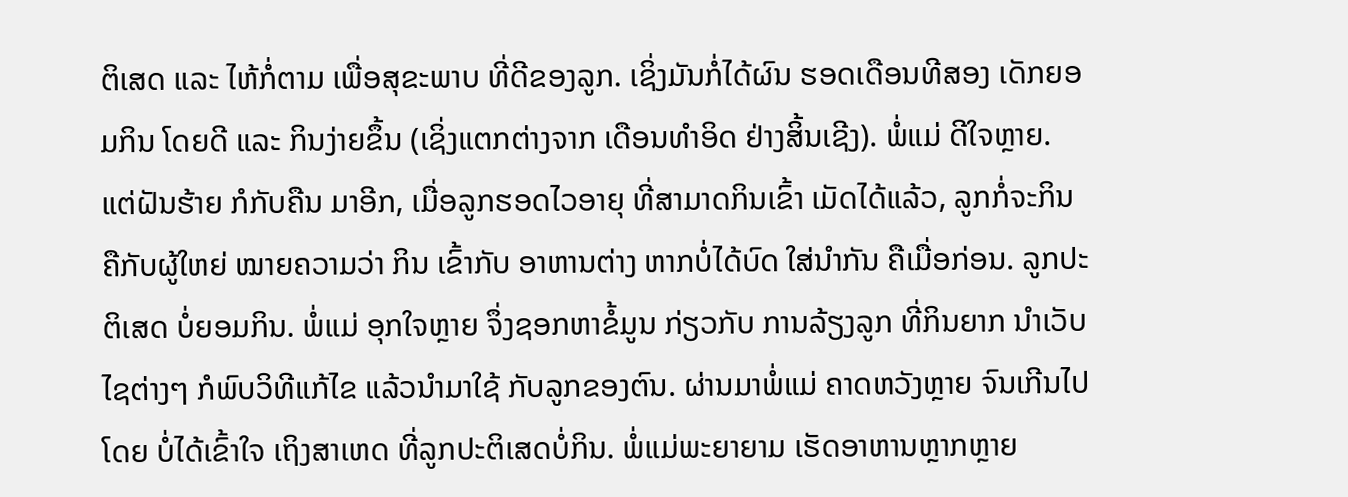ຕິເສດ ແລະ ໄຫ້ກໍ່ຕາມ ເພື່ອສຸຂະພາບ ທີ່ດີຂອງລູກ. ເຊິ່ງມັນກໍ່ໄດ້ຜົນ ຮອດເດືອນທີສອງ ເດັກຍອມກິນ ໂດຍດີ ແລະ ກິນງ່າຍຂຶ້ນ (ເຊິ່ງແຕກຕ່າງຈາກ ເດືອນທຳອິດ ຢ່າງສິ້ນເຊີງ). ພໍ່ແມ່ ດີໃຈຫຼາຍ. ແຕ່ຝັນຮ້າຍ ກໍກັບຄືນ ມາອີກ, ເມື່ອລູກຮອດໄວອາຍຸ ທີ່ສາມາດກິນເຂົ້າ ເມັດໄດ້ແລ້ວ, ລູກກໍ່ຈະກິນ ຄືກັບຜູ້ໃຫຍ່ ໝາຍຄວາມວ່າ ກິນ ເຂົ້າກັບ ອາຫານຕ່າງ ຫາກບໍ່ໄດ້ບົດ ໃສ່ນຳກັນ ຄືເມື່ອກ່ອນ. ລູກປະຕິເສດ ບໍ່ຍອມກິນ. ພໍ່ແມ່ ອຸກໃຈຫຼາຍ ຈຶ່ງຊອກຫາຂໍ້ມູນ ກ່ຽວກັບ ການລ້ຽງລູກ ທີ່ກິນຍາກ ນຳເວັບໄຊຕ່າງໆ ກໍພົບວິທີແກ້ໄຂ ແລ້ວນຳມາໃຊ້ ກັບລູກຂອງຕົນ. ຜ່ານມາພໍ່ແມ່ ຄາດຫວັງຫຼາຍ ຈົນເກີນໄປ ໂດຍ ບໍ່ໄດ້ເຂົ້າໃຈ ເຖິງສາເຫດ ທີ່ລູກປະຕິເສດບໍ່ກິນ. ພໍ່ແມ່ພະຍາຍາມ ເຮັດອາຫານຫຼາກຫຼາຍ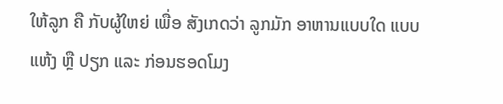ໃຫ້ລູກ ຄື ກັບຜູ້ໃຫຍ່ ເພື່ອ ສັງເກດວ່າ ລູກມັກ ອາຫານແບບໃດ ແບບແຫ້ງ ຫຼື ປຽກ ແລະ ກ່ອນຮອດໂມງ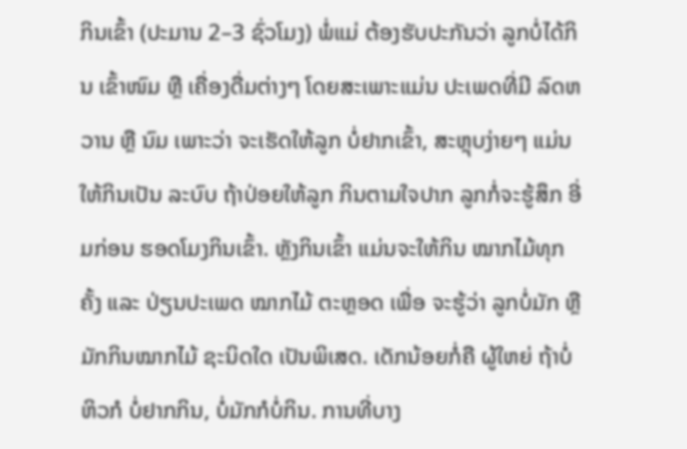ກິນເຂົ້າ (ປະມານ 2–3 ຊົ່ວໂມງ) ພໍ່ແມ່ ຕ້ອງຮັບປະກັນວ່າ ລູກບໍ່ໄດ້ກິນ ເຂົ້າໜົມ ຫຼື ເຄື່ອງດື່ມຕ່າງໆ ໂດຍສະເພາະແມ່ນ ປະເພດທີ່ມີ ລົດຫວານ ຫຼື ນົມ ເພາະວ່າ ຈະເຮັດໃຫ້ລູກ ບໍ່ຢາກເຂົ້າ, ສະຫຼຸບງ່າຍໆ ແມ່ນ ໃຫ້ກິນເປັນ ລະບົບ ຖ້າປ່ອຍໃຫ້ລູກ ກິນຕາມໃຈປາກ ລູກກໍ່ຈະຮູ້ສຶກ ອີ່ມກ່ອນ ຮອດໂມງກິນເຂົ້າ. ຫຼັງກິນເຂົ້າ ແມ່ນຈະໃຫ້ກິນ ໝາກໄມ້ທຸກຄັ້ງ ແລະ ປ່ຽນປະເພດ ໝາກໄມ້ ຕະຫຼອດ ເພື່ອ ຈະຮູ້ວ່າ ລູກບໍ່ມັກ ຫຼື ມັກກິນໝາກໄມ້ ຊະນິດໃດ ເປັນພິເສດ. ເດັກນ້ອຍກໍ່ຄື ຜູ້ໃຫຍ່ ຖ້າບໍ່ຫິວກໍ ບໍ່ຢາກກິນ, ບໍ່ມັກກໍບໍ່ກິນ. ການທີ່ບາງ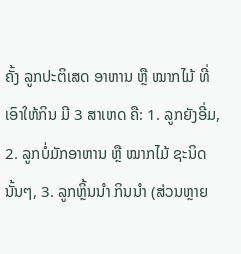ຄັ້ງ ລູກປະຕິເສດ ອາຫານ ຫຼື ໝາກໄມ້ ທີ່ເອົາໃຫ້ກິນ ມີ 3 ສາເຫດ ຄື: 1. ລູກຍັງອີ່ມ, 2. ລູກບໍ່ມັກອາຫານ ຫຼື ໝາກໄມ້ ຊະນິດນັ້ນໆ, 3. ລູກຫຼິ້ນນຳ ກິນນຳ (ສ່ວນຫຼາຍ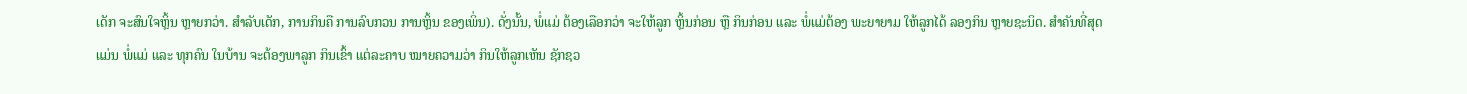ເດັກ ຈະສົນໃຈຫຼິ້ນ ຫຼາຍກວ່າ. ສຳລັບເດັກ, ການກິນຄື ການລົບກວນ ການຫຼິ້ນ ຂອງເພິ່ນ). ດັ່ງນັ້ນ, ພໍ່ແມ່ ຕ້ອງເລືອກວ່າ ຈະໃຫ້ລູກ ຫຼິ້ນກ່ອນ ຫຼື ກິນກ່ອນ ແລະ ພໍ່ແມ່ຕ້ອງ ພະຍາຍາມ ໃຫ້ລູກໄດ້ ລອງກິນ ຫຼາຍຊະນິດ. ສຳຄັນທີ່ສຸດ ແມ່ນ ພໍ່ແມ່ ແລະ ທຸກຄົນ ໃນບ້ານ ຈະຕ້ອງພາລູກ ກິນເຂົ້າ ແຕ່ລະຄາບ ໝາຍຄວາມວ່າ ກິນໃຫ້ລູກເຫັນ ຊັກຊວ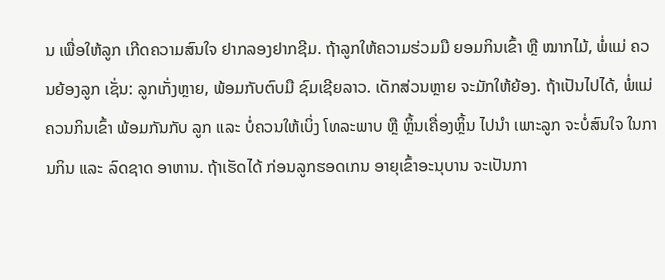ນ ເພື່ອໃຫ້ລູກ ເກີດຄວາມສົນໃຈ ຢາກລອງຢາກຊີມ. ຖ້າລູກໃຫ້ຄວາມຮ່ວມມື ຍອມກິນເຂົ້າ ຫຼື ໝາກໄມ້, ພໍ່ແມ່ ຄວນຍ້ອງລູກ ເຊັ່ນ: ລູກເກັ່ງຫຼາຍ, ພ້ອມກັບຕົບມື ຊົມເຊີຍລາວ. ເດັກສ່ວນຫຼາຍ ຈະມັກໃຫ້ຍ້ອງ. ຖ້າເປັນໄປໄດ້, ພໍ່ແມ່ ຄວນກິນເຂົ້າ ພ້ອມກັນກັບ ລູກ ແລະ ບໍ່ຄວນໃຫ້ເບິ່ງ ໂທລະພາບ ຫຼື ຫຼິ້ນເຄື່ອງຫຼິ້ນ ໄປນຳ ເພາະລູກ ຈະບໍ່ສົນໃຈ ໃນການກິນ ແລະ ລົດຊາດ ອາຫານ. ຖ້າເຮັດໄດ້ ກ່ອນລູກຮອດເກນ ອາຍຸເຂົ້າອະນຸບານ ຈະເປັນກາ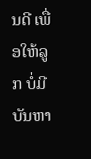ນດີ ເພື່ອໃຫ້ລູກ ບໍ່ມີບັນຫາ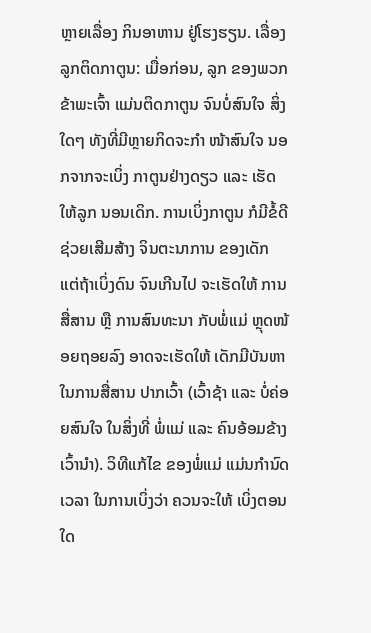ຫຼາຍເລື່ອງ ກິນອາຫານ ຢູ່ໂຮງຮຽນ. ເລື່ອງລູກຕິດກາຕູນ: ເມື່ອກ່ອນ, ລູກ ຂອງພວກຂ້າພະເຈົ້າ ແມ່ນຕິດກາຕູນ ຈົນບໍ່ສົນໃຈ ສິ່ງໃດໆ ທັງທີ່ມີຫຼາຍກິດຈະກຳ ໜ້າສົນໃຈ ນອກຈາກຈະເບິ່ງ ກາຕູນຢ່າງດຽວ ແລະ ເຮັດໃຫ້ລູກ ນອນເດິກ. ການເບິ່ງກາຕູນ ກໍມີຂໍ້ດີ ຊ່ວຍເສີມສ້າງ ຈິນຕະນາການ ຂອງເດັກ ແຕ່ຖ້າເບິ່ງດົນ ຈົນເກີນໄປ ຈະເຮັດໃຫ້ ການສື່ສານ ຫຼື ການສົນທະນາ ກັບພໍ່ແມ່ ຫຼຸດໜ້ອຍຖອຍລົງ ອາດຈະເຮັດໃຫ້ ເດັກມີບັນຫາ ໃນການສື່ສານ ປາກເວົ້າ (ເວົ້າຊ້າ ແລະ ບໍ່ຄ່ອຍສົນໃຈ ໃນສິ່ງທີ່ ພໍ່ແມ່ ແລະ ຄົນອ້ອມຂ້າງ ເວົ້ານຳ). ວິທີແກ້ໄຂ ຂອງພໍ່ແມ່ ແມ່ນກຳນົດເວລາ ໃນການເບິ່ງວ່າ ຄວນຈະໃຫ້ ເບິ່ງຕອນໃດ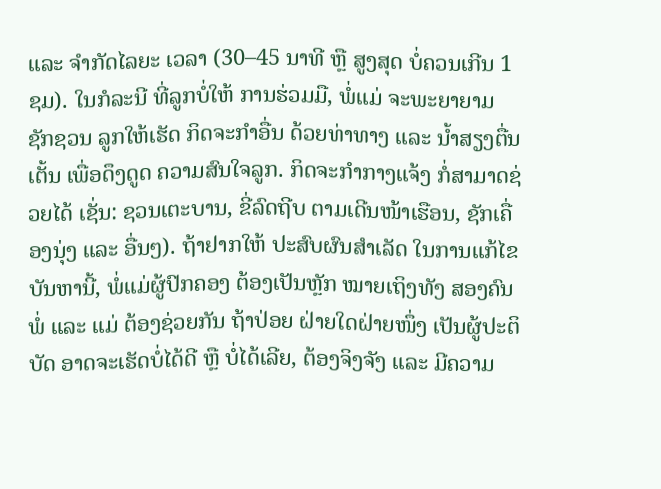ແລະ ຈຳກັດໄລຍະ ເວລາ (30–45 ນາທີ ຫຼື ສູງສຸດ ບໍ່ຄວນເກີນ 1 ຊມ). ໃນກໍລະນີ ທີ່ລູກບໍ່ໃຫ້ ການຮ່ວມມື, ພໍ່ແມ່ ຈະພະຍາຍາມ ຊັກຊວນ ລູກໃຫ້ເຮັດ ກິດຈະກຳອື່ນ ດ້ວຍທ່າທາງ ແລະ ນ້ຳສຽງຕື່ນເຕັ້ນ ເພື່ອດຶງດູດ ຄວາມສົນໃຈລູກ. ກິດຈະກຳກາງແຈ້ງ ກໍ່ສາມາດຊ່ວຍໄດ້ ເຊັ່ນ: ຊວນເຕະບານ, ຂີ່ລົດຖີບ ຕາມເດີນໜ້າເຮືອນ, ຊັກເຄື່ອງນຸ່ງ ແລະ ອື່ນໆ). ຖ້າຢາກໃຫ້ ປະສົບຜົນສຳເລັດ ໃນການແກ້ໄຂ ບັນຫານີ້, ພໍ່ແມ່ຜູ້ປົກຄອງ ຕ້ອງເປັນຫຼັກ ໝາຍເຖິງທັງ ສອງຄົນ ພໍ່ ແລະ ແມ່ ຕ້ອງຊ່ວຍກັນ ຖ້າປ່ອຍ ຝ່າຍໃດຝ່າຍໜຶ່ງ ເປັນຜູ້ປະຕິບັດ ອາດຈະເຮັດບໍ່ໄດ້ດີ ຫຼື ບໍ່ໄດ້ເລີຍ, ຕ້ອງຈິງຈັງ ແລະ ມີຄວາມ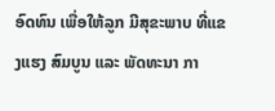ອົດທົນ ເພື່ອໃຫ້ລູກ ມີສຸຂະພາບ ທີ່ແຂງແຮງ ສົມບູນ ແລະ ພັດທະນາ ກາ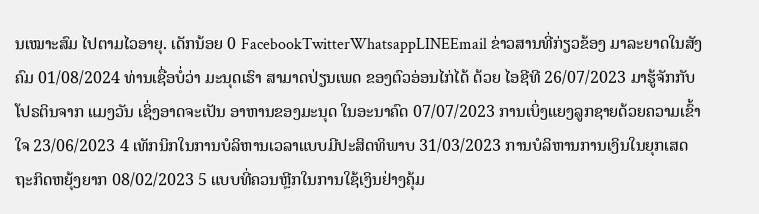ນເໝາະສົມ ໄປຕາມໄວອາຍຸ. ເດັກນ້ອຍ 0 FacebookTwitterWhatsappLINEEmail ຂ່າວສານທີ່ກ່ຽວຂ້ອງ ມາລະຍາດໃນສັງຄົມ 01/08/2024 ທ່ານເຊື່ອບໍ່ວ່າ ມະນຸດເຮົາ ສາມາດປ່ຽນເພດ ຂອງຕົວອ່ອນໄກ່ໄດ້ ດ້ວຍ ໄອຊີທີ 26/07/2023 ມາຮູ້ຈັກກັບໂປຣຕິນຈາກ ແມງວັນ ເຊິ່ງອາດຈະເປັນ ອາຫານຂອງມະນຸດ ໃນອະນາຄົດ 07/07/2023 ການເບິ່ງແຍງລູກຊາຍດ້ວຍຄວາມເຂົ້າໃຈ 23/06/2023 4 ເທັກນິກໃນການບໍລິຫານເວລາແບບມີປະສິດທິພາບ 31/03/2023 ການບໍລິຫານການເງິນໃນຍຸກເສດຖະກິດຫຍຸ້ງຍາກ 08/02/2023 5 ແບບທີ່ຄວນຫຼີກໃນການໃຊ້ເງິນຢ່າງຄຸ້ມ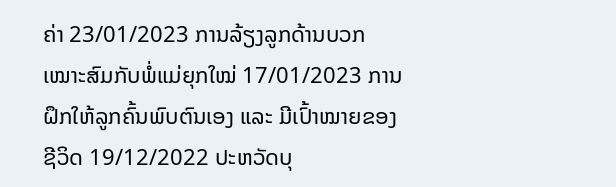ຄ່າ 23/01/2023 ການລ້ຽງລູກດ້ານບວກເໝາະສົມກັບພໍ່ແມ່ຍຸກໃໝ່ 17/01/2023 ການຝຶກໃຫ້ລູກຄົ້ນພົບຕົນເອງ ແລະ ມີເປົ້າໝາຍຂອງຊີວິດ 19/12/2022 ປະຫວັດບຸ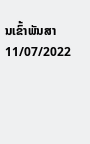ນເຂົ້າພັນສາ 11/07/2022